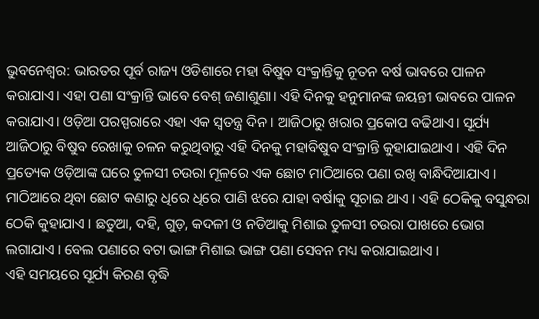ଭୁବନେଶ୍ବର: ଭାରତର ପୂର୍ବ ରାଜ୍ୟ ଓଡିଶାରେ ମହା ବିଷୁବ ସଂକ୍ରାନ୍ତିକୁ ନୂତନ ବର୍ଷ ଭାବରେ ପାଳନ କରାଯାଏ। ଏହା ପଣା ସଂକ୍ରାନ୍ତି ଭାବେ ବେଶ୍ ଜଣାଶୁଣା। ଏହି ଦିନକୁ ହନୁମାନଙ୍କ ଜୟନ୍ତୀ ଭାବରେ ପାଳନ କରାଯାଏ। ଓଡ଼ିଆ ପରସ୍ପରାରେ ଏହା ଏକ ସ୍ବତନ୍ତ୍ର ଦିନ। ଆଜିଠାରୁ ଖରାର ପ୍ରକୋପ ବଢିଥାଏ। ସୂର୍ଯ୍ୟ ଆଜିଠାରୁ ବିଷୁବ ରେଖାକୁ ଚଳନ କରୁଥିବାରୁ ଏହି ଦିନକୁ ମହାବିଷୁବ ସଂକ୍ରାନ୍ତି କୁହାଯାଇଥାଏ । ଏହି ଦିନ ପ୍ରତ୍ୟେକ ଓଡ଼ିଆଙ୍କ ଘରେ ତୁଳସୀ ଚଉରା ମୂଳରେ ଏକ ଛୋଟ ମାଠିଆରେ ପଣା ରଖି ବାନ୍ଧିଦିଆଯାଏ । ମାଠିଆରେ ଥିବା ଛୋଟ କଣାରୁ ଧିରେ ଧିରେ ପାଣି ଝରେ ଯାହା ବର୍ଷାକୁ ସୂଚାଇ ଥାଏ । ଏହି ଠେକିକୁ ବସୁନ୍ଧରା ଠେକି କୁହାଯାଏ । ଛତୁଆ, ଦହି, ଗୁଡ଼, କଦଳୀ ଓ ନଡିଆକୁ ମିଶାଇ ତୁଳସୀ ଚଉରା ପାଖରେ ଭୋଗ ଲଗାଯାଏ । ବେଲ ପଣାରେ ବଟା ଭାଙ୍ଗ ମିଶାଇ ଭାଙ୍ଗ ପଣା ସେବନ ମଧ୍ୟ କରାଯାଇଥାଏ ।
ଏହି ସମୟରେ ସୂର୍ଯ୍ୟ କିରଣ ବୃଦ୍ଧି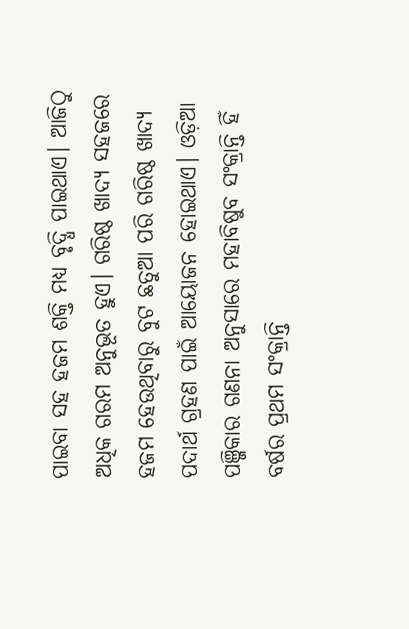ପାଇବା ସହ ହଜମ ଶକ୍ତି ମଧ୍ୟ ବୃଦ୍ଧି ପାଇଥାଏ। ଆଜିଠୁ ଅଧିକ ଗରମ ଅନୁଭୂତ ହୁଏ। ଗରିଷ୍ଠ ଖାଦ୍ୟ ସହଜରେ ହଜମ ହେଉଥିବାରୁ ବୁଟ ଛତୁଆ ପରି ଗରିଷ୍ଠ ଖାଦ୍ୟ ପଦାର୍ଥ ଗ୍ରହଣ ପାଇଁ ଆୟୋଜନ ହୋଇଥାଏ। ଓଡ଼ିଆ ପଞ୍ଜିକାର ଗଣନା ଅନୁସାରେ ମହାବିଷୁବ ସଂକ୍ରାନ୍ତି ହିଁ ବର୍ଷର ପ୍ରଥମ ସଂକ୍ରାନ୍ତି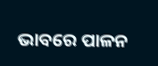ଭାବରେ ପାଳନ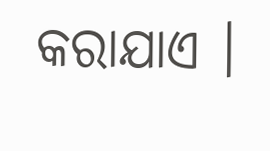କରାଯାଏ ।